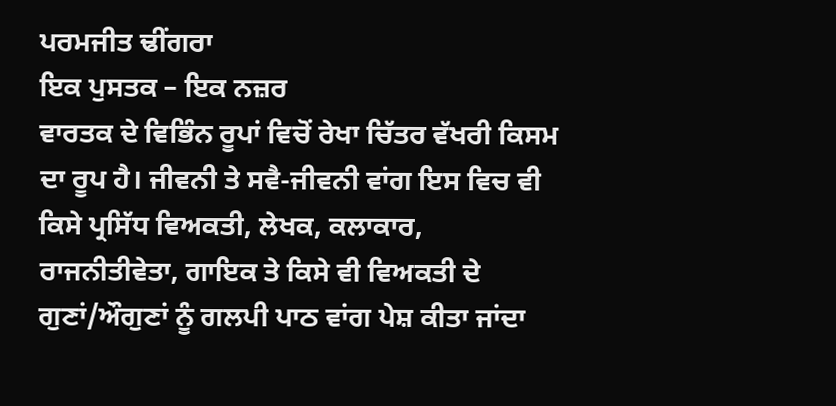ਪਰਮਜੀਤ ਢੀਂਗਰਾ
ਇਕ ਪੁਸਤਕ – ਇਕ ਨਜ਼ਰ
ਵਾਰਤਕ ਦੇ ਵਿਭਿੰਨ ਰੂਪਾਂ ਵਿਚੋਂ ਰੇਖਾ ਚਿੱਤਰ ਵੱਖਰੀ ਕਿਸਮ ਦਾ ਰੂਪ ਹੈ। ਜੀਵਨੀ ਤੇ ਸਵੈ-ਜੀਵਨੀ ਵਾਂਗ ਇਸ ਵਿਚ ਵੀ ਕਿਸੇ ਪ੍ਰਸਿੱਧ ਵਿਅਕਤੀ, ਲੇਖਕ, ਕਲਾਕਾਰ, ਰਾਜਨੀਤੀਵੇਤਾ, ਗਾਇਕ ਤੇ ਕਿਸੇ ਵੀ ਵਿਅਕਤੀ ਦੇ ਗੁਣਾਂ/ਔਗੁਣਾਂ ਨੂੰ ਗਲਪੀ ਪਾਠ ਵਾਂਗ ਪੇਸ਼ ਕੀਤਾ ਜਾਂਦਾ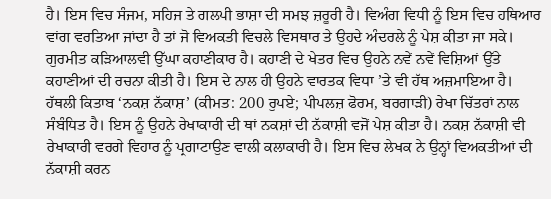ਹੈ। ਇਸ ਵਿਚ ਸੰਜਮ, ਸਹਿਜ ਤੇ ਗਲਪੀ ਭਾਸ਼ਾ ਦੀ ਸਮਝ ਜ਼ਰੂਰੀ ਹੈ। ਵਿਅੰਗ ਵਿਧੀ ਨੂੰ ਇਸ ਵਿਚ ਹਥਿਆਰ ਵਾਂਗ ਵਰਤਿਆ ਜਾਂਦਾ ਹੈ ਤਾਂ ਜੋ ਵਿਅਕਤੀ ਵਿਚਲੇ ਵਿਸਥਾਰ ਤੇ ਉਹਦੇ ਅੰਦਰਲੇ ਨੂੰ ਪੇਸ਼ ਕੀਤਾ ਜਾ ਸਕੇ।
ਗੁਰਮੀਤ ਕੜਿਆਲਵੀ ਉੱਘਾ ਕਹਾਣੀਕਾਰ ਹੈ। ਕਹਾਣੀ ਦੇ ਖੇਤਰ ਵਿਚ ਉਹਨੇ ਨਵੇਂ ਨਵੇਂ ਵਿਸ਼ਿਆਂ ਉੱਤੇ ਕਹਾਣੀਆਂ ਦੀ ਰਚਨਾ ਕੀਤੀ ਹੈ। ਇਸ ਦੇ ਨਾਲ ਹੀ ਉਹਨੇ ਵਾਰਤਕ ਵਿਧਾ ’ਤੇ ਵੀ ਹੱਥ ਅਜ਼ਮਾਇਆ ਹੈ। ਹੱਥਲੀ ਕਿਤਾਬ ‘ਨਕਸ਼ ਨੱਕਾਸ਼’ (ਕੀਮਤ: 200 ਰੁਪਏ; ਪੀਪਲਜ਼ ਫੋਰਮ, ਬਰਗਾੜੀ) ਰੇਖਾ ਚਿੱਤਰਾਂ ਨਾਲ ਸੰਬੰਧਿਤ ਹੈ। ਇਸ ਨੂੰ ਉਹਨੇ ਰੇਖਾਕਾਰੀ ਦੀ ਥਾਂ ਨਕਸ਼ਾਂ ਦੀ ਨੱਕਾਸ਼ੀ ਵਜੋਂ ਪੇਸ਼ ਕੀਤਾ ਹੈ। ਨਕਸ਼ ਨੱਕਾਸ਼ੀ ਵੀ ਰੇਖਾਕਾਰੀ ਵਰਗੇ ਵਿਹਾਰ ਨੂੰ ਪ੍ਰਗਾਟਾਉਣ ਵਾਲੀ ਕਲਾਕਾਰੀ ਹੈ। ਇਸ ਵਿਚ ਲੇਖਕ ਨੇ ਉਨ੍ਹਾਂ ਵਿਅਕਤੀਆਂ ਦੀ ਨੱਕਾਸ਼ੀ ਕਰਨ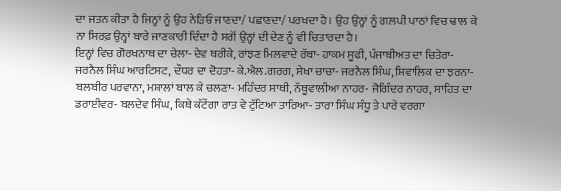ਦਾ ਜਤਨ ਕੀਤਾ ਹੈ ਜਿਨ੍ਹਾਂ ਨੂੰ ਉਹ ਨੇੜਿਓਂ ਜਾਣਦਾ/ ਪਛਾਣਦਾ/ ਪਰਖਦਾ ਹੈ। ਉਹ ਉਨ੍ਹਾਂ ਨੂੰ ਗਲਪੀ ਪਾਠਾਂ ਵਿਚ ਢਾਲ ਕੇ ਨਾ ਸਿਰਫ਼ ਉਨ੍ਹਾਂ ਬਾਰੇ ਜਾਣਕਾਰੀ ਦਿੰਦਾ ਹੈ ਸਗੋਂ ਉਨ੍ਹਾਂ ਦੀ ਦੇਣ ਨੂੰ ਵੀ ਚਿਤਾਰਦਾ ਹੈ।
ਇਨ੍ਹਾਂ ਵਿਚ ਗੋਰਖਨਾਥ ਦਾ ਚੇਲਾ- ਦੇਵ ਥਰੀਕੇ, ਰਾਂਝਣ ਮਿਲਵਾਦੇ ਰੱਬਾ- ਹਾਕਮ ਸੂਫੀ, ਪੰਜਾਬੀਅਤ ਦਾ ਚਿਤੇਰਾ- ਜਰਨੈਲ ਸਿੰਘ ਆਰਟਿਸਟ, ਦੌਧਰ ਦਾ ਦੋਹਤਾ- ਕੇ.ਐਲ.ਗਰਗ, ਸੇਖਾ ਚਾਚਾ- ਜਰਨੈਲ ਸਿੰਘ, ਸ਼ਿਵਾਲਿਕ ਦਾ ਝਰਨਾ- ਬਲਬੀਰ ਪਰਵਾਨਾ, ਮਸ਼ਾਲਾਂ ਬਾਲ ਕੇ ਚਲਣਾ- ਮਹਿੰਦਰ ਸਾਥੀ, ਨੱਥੂਵਾਲੀਆ ਨਾਹਰ- ਜੋਗਿੰਦਰ ਨਾਹਰ, ਸਾਹਿਤ ਦਾ ਡਰਾਈਵਰ- ਬਲਦੇਵ ਸਿੰਘ, ਕਿਥੇ ਕੱਟੇਂਗਾ ਰਾਤ ਵੇ ਟੁੱਟਿਆ ਤਾਰਿਆ- ਤਾਰਾ ਸਿੰਘ ਸੰਧੂ ਤੇ ਪਾਰੇ ਵਰਗਾ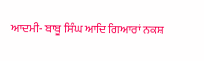ਆਦਮੀ- ਬਾਬੂ ਸਿੰਘ ਆਦਿ ਗਿਆਰਾਂ ਨਕਸ਼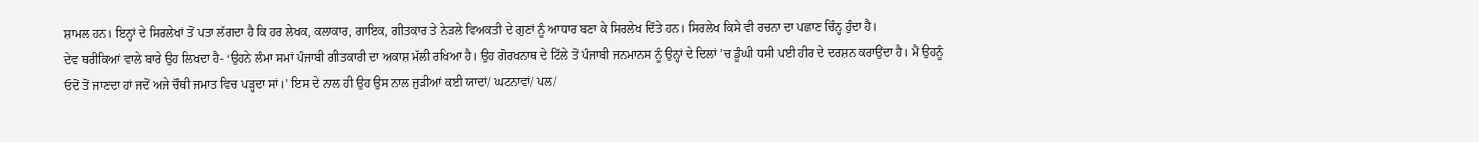ਸ਼ਾਮਲ ਹਨ। ਇਨ੍ਹਾਂ ਦੇ ਸਿਰਲੇਖਾਂ ਤੋਂ ਪਤਾ ਲੱਗਦਾ ਹੈ ਕਿ ਹਰ ਲੇਖਕ, ਕਲਾਕਾਰ, ਗਾਇਕ, ਗੀਤਕਾਰ ਤੇ ਨੇੜਲੇ ਵਿਅਕਤੀ ਦੇ ਗੁਣਾਂ ਨੂੰ ਆਧਾਰ ਬਣਾ ਕੇ ਸਿਰਲੇਖ ਦਿੱਤੇ ਹਨ। ਸਿਰਲੇਖ ਕਿਸੇ ਵੀ ਰਚਨਾ ਦਾ ਪਛਾਣ ਚਿੰਨ੍ਹ ਹੁੰਦਾ ਹੈ।
ਦੇਵ ਥਰੀਕਿਆਂ ਵਾਲੇ ਬਾਰੇ ਉਹ ਲਿਖਦਾ ਹੈ- ‘ਉਹਨੇ ਲੰਮਾ ਸਮਾਂ ਪੰਜਾਬੀ ਗੀਤਕਾਰੀ ਦਾ ਅਕਾਸ਼ ਮੱਲੀ ਰਖਿਆ ਹੈ। ਉਹ ਗੋਰਖਨਾਥ ਦੇ ਟਿੱਲੇ ਤੋਂ ਪੰਜਾਬੀ ਜਨਮਾਨਸ ਨੂੰ ਉਨ੍ਹਾਂ ਦੇ ਦਿਲਾਂ ’ਚ ਡੂੰਘੀ ਧਸੀ ਪਈ ਹੀਰ ਦੇ ਦਰਸ਼ਨ ਕਰਾਉਂਦਾ ਹੈ। ਮੈਂ ਉਹਨੂੰ ਓਦੋਂ ਤੋਂ ਜਾਣਦਾ ਹਾਂ ਜਦੋਂ ਅਜੇ ਚੌਥੀ ਜਮਾਤ ਵਿਚ ਪੜ੍ਹਦਾ ਸਾਂ।’ ਇਸ ਦੇ ਨਾਲ ਹੀ ਉਹ ਉਸ ਨਾਲ ਜੁੜੀਆਂ ਕਈ ਯਾਦਾਂ/ ਘਟਨਾਵਾਂ/ ਪਲ/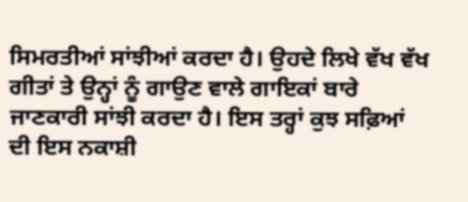ਸਿਮਰਤੀਆਂ ਸਾਂਝੀਆਂ ਕਰਦਾ ਹੈ। ਉਹਦੇ ਲਿਖੇ ਵੱਖ ਵੱਖ ਗੀਤਾਂ ਤੇ ਉਨ੍ਹਾਂ ਨੂੰ ਗਾਉਣ ਵਾਲੇ ਗਾਇਕਾਂ ਬਾਰੇ ਜਾਣਕਾਰੀ ਸਾਂਝੀ ਕਰਦਾ ਹੈ। ਇਸ ਤਰ੍ਹਾਂ ਕੁਝ ਸਫ਼ਿਆਂ ਦੀ ਇਸ ਨਕਾਸ਼ੀ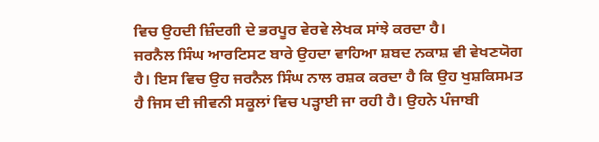ਵਿਚ ਉਹਦੀ ਜ਼ਿੰਦਗੀ ਦੇ ਭਰਪੂਰ ਵੇਰਵੇ ਲੇਖਕ ਸਾਂਝੇ ਕਰਦਾ ਹੈ।
ਜਰਨੈਲ ਸਿੰਘ ਆਰਟਿਸਟ ਬਾਰੇ ਉਹਦਾ ਵਾਹਿਆ ਸ਼ਬਦ ਨਕਾਸ਼ ਵੀ ਵੇਖਣਯੋਗ ਹੈ। ਇਸ ਵਿਚ ਉਹ ਜਰਨੈਲ ਸਿੰਘ ਨਾਲ ਰਸ਼ਕ ਕਰਦਾ ਹੈ ਕਿ ਉਹ ਖੁਸ਼ਕਿਸਮਤ ਹੈ ਜਿਸ ਦੀ ਜੀਵਨੀ ਸਕੂਲਾਂ ਵਿਚ ਪੜ੍ਹਾਈ ਜਾ ਰਹੀ ਹੈ। ਉਹਨੇ ਪੰਜਾਬੀ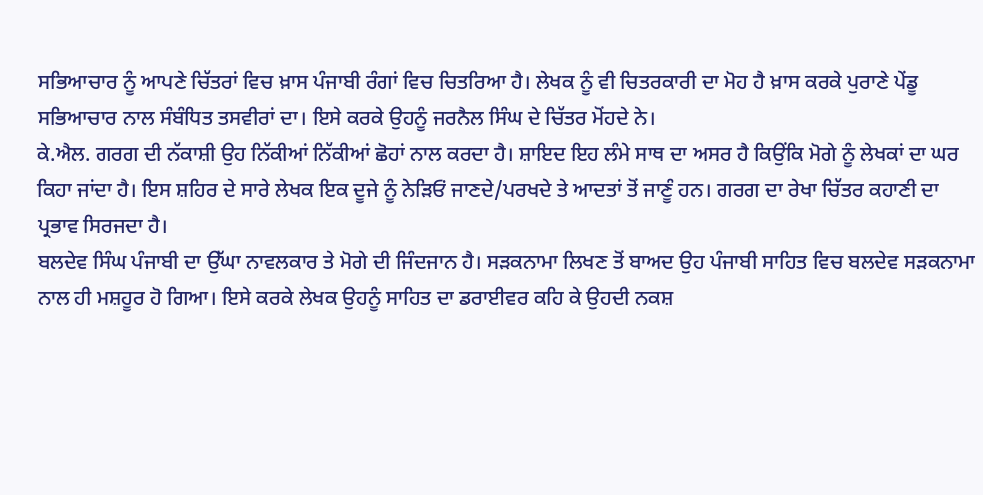ਸਭਿਆਚਾਰ ਨੂੰ ਆਪਣੇ ਚਿੱਤਰਾਂ ਵਿਚ ਖ਼ਾਸ ਪੰਜਾਬੀ ਰੰਗਾਂ ਵਿਚ ਚਿਤਰਿਆ ਹੈ। ਲੇਖਕ ਨੂੰ ਵੀ ਚਿਤਰਕਾਰੀ ਦਾ ਮੋਹ ਹੈ ਖ਼ਾਸ ਕਰਕੇ ਪੁਰਾਣੇ ਪੇਂਡੂ ਸਭਿਆਚਾਰ ਨਾਲ ਸੰਬੰਧਿਤ ਤਸਵੀਰਾਂ ਦਾ। ਇਸੇ ਕਰਕੇ ਉਹਨੂੰ ਜਰਨੈਲ ਸਿੰਘ ਦੇ ਚਿੱਤਰ ਮੋਂਹਦੇ ਨੇ।
ਕੇ.ਐਲ. ਗਰਗ ਦੀ ਨੱਕਾਸ਼ੀ ਉਹ ਨਿੱਕੀਆਂ ਨਿੱਕੀਆਂ ਛੋਹਾਂ ਨਾਲ ਕਰਦਾ ਹੈ। ਸ਼ਾਇਦ ਇਹ ਲੰਮੇ ਸਾਥ ਦਾ ਅਸਰ ਹੈ ਕਿਉਂਕਿ ਮੋਗੇ ਨੂੰ ਲੇਖਕਾਂ ਦਾ ਘਰ ਕਿਹਾ ਜਾਂਦਾ ਹੈ। ਇਸ ਸ਼ਹਿਰ ਦੇ ਸਾਰੇ ਲੇਖਕ ਇਕ ਦੂਜੇ ਨੂੰ ਨੇੜਿਓਂ ਜਾਣਦੇ/ਪਰਖਦੇ ਤੇ ਆਦਤਾਂ ਤੋਂ ਜਾਣੂੰ ਹਨ। ਗਰਗ ਦਾ ਰੇਖਾ ਚਿੱਤਰ ਕਹਾਣੀ ਦਾ ਪ੍ਰਭਾਵ ਸਿਰਜਦਾ ਹੈ।
ਬਲਦੇਵ ਸਿੰਘ ਪੰਜਾਬੀ ਦਾ ਉੱਘਾ ਨਾਵਲਕਾਰ ਤੇ ਮੋਗੇ ਦੀ ਜਿੰਦਜਾਨ ਹੈ। ਸੜਕਨਾਮਾ ਲਿਖਣ ਤੋਂ ਬਾਅਦ ਉਹ ਪੰਜਾਬੀ ਸਾਹਿਤ ਵਿਚ ਬਲਦੇਵ ਸੜਕਨਾਮਾ ਨਾਲ ਹੀ ਮਸ਼ਹੂਰ ਹੋ ਗਿਆ। ਇਸੇ ਕਰਕੇ ਲੇਖਕ ਉਹਨੂੰ ਸਾਹਿਤ ਦਾ ਡਰਾਈਵਰ ਕਹਿ ਕੇ ਉਹਦੀ ਨਕਸ਼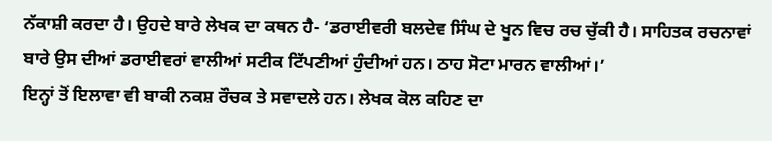ਨੱਕਾਸ਼ੀ ਕਰਦਾ ਹੈ। ਉਹਦੇ ਬਾਰੇ ਲੇਖਕ ਦਾ ਕਥਨ ਹੈ- ‘ਡਰਾਈਵਰੀ ਬਲਦੇਵ ਸਿੰਘ ਦੇ ਖੂਨ ਵਿਚ ਰਚ ਚੁੱਕੀ ਹੈ। ਸਾਹਿਤਕ ਰਚਨਾਵਾਂ ਬਾਰੇ ਉਸ ਦੀਆਂ ਡਰਾਈਵਰਾਂ ਵਾਲੀਆਂ ਸਟੀਕ ਟਿੱਪਣੀਆਂ ਹੁੰਦੀਆਂ ਹਨ। ਠਾਹ ਸੋਟਾ ਮਾਰਨ ਵਾਲੀਆਂ।’
ਇਨ੍ਹਾਂ ਤੋਂ ਇਲਾਵਾ ਵੀ ਬਾਕੀ ਨਕਸ਼ ਰੌਚਕ ਤੇ ਸਵਾਦਲੇ ਹਨ। ਲੇਖਕ ਕੋਲ ਕਹਿਣ ਦਾ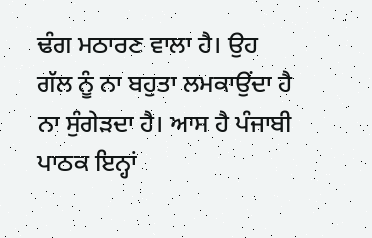ਢੰਗ ਮਠਾਰਣ ਵਾਲਾ ਹੈ। ਉਹ ਗੱਲ ਨੂੰ ਨਾ ਬਹੁਤਾ ਲਮਕਾਉਂਦਾ ਹੈ ਨਾ ਸੁੰਗੇੜਦਾ ਹੈ। ਆਸ ਹੈ ਪੰਜਾਬੀ ਪਾਠਕ ਇਨ੍ਹਾਂ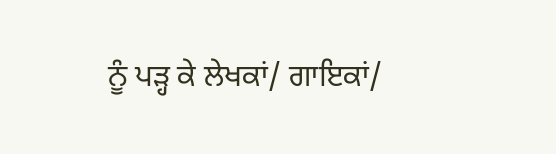ਨੂੰ ਪੜ੍ਹ ਕੇ ਲੇਖਕਾਂ/ ਗਾਇਕਾਂ/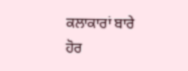ਕਲਾਕਾਰਾਂ ਬਾਰੇ ਹੋਰ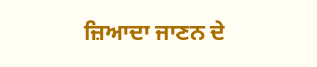ਜ਼ਿਆਦਾ ਜਾਣਨ ਦੇ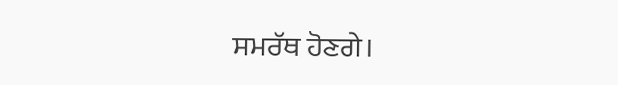ਸਮਰੱਥ ਹੋਣਗੇ।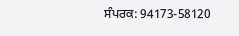ਸੰਪਰਕ: 94173-58120